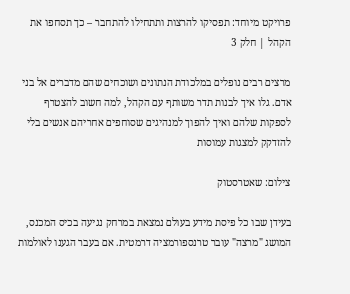פרויקט מיוחד: תפסיקו להרצות ותתחילו להתחבר – כך תסחפו את הקהל | חלק 3

מרצים רבים נופלים במלכודת הנתונים ושוכחים שהם מדברים אל בני אדם. גלו איך לבנות תדר משותף עם הקהל, למה חשוב להצטרף לספקות שלהם ואיך להפוך למנהיגים שסוחפים אחריהם אנשים בלי להזדקק למצגות עמוסות

צילום: שאטרסטוק

בעידן שבו כל פיסת מידע בעולם נמצאת במרחק נגיעה בכיס המכנס, המושג "מרצה" עובר טרנספורמציה דרמטית. אם בעבר הגענו לאולמות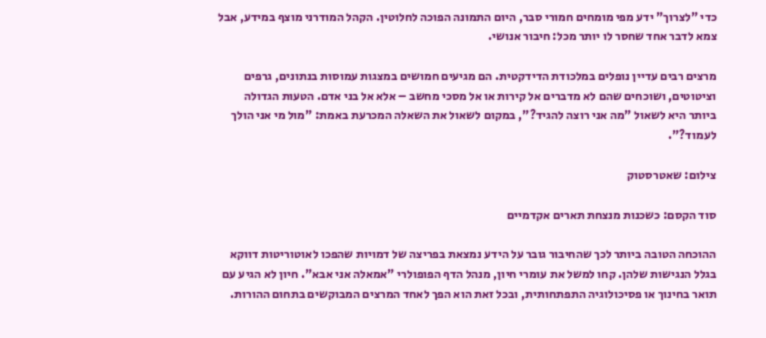כדי "לצרוך" ידע מפי מומחים חמורי סבר, היום התמונה הפוכה לחלוטין. הקהל המודרני מוצף במידע, אבל צמא לדבר אחד שחסר לו יותר מכל: חיבור אנושי.

מרצים רבים עדיין נופלים במלכודת הדידקטית. הם מגיעים חמושים במצגות עמוסות בנתונים, גרפים וציטוטים, ושוכחים שהם לא מדברים אל קירות או אל מסכי מחשב – אלא אל בני אדם. הטעות הגדולה ביותר היא לשאול "מה אני רוצה להגיד?", במקום לשאול את השאלה המכרעת באמת: "מול מי אני הולך לעמוד?".

צילום: שאטרסטוק

סוד הקסם: כשכנות מנצחת תארים אקדמיים

ההוכחה הטובה ביותר לכך שהחיבור גובר על הידע נמצאת בפריצה של דמויות שהפכו לאוטוריטות דווקא בגלל הנגישות שלהן. קחו למשל את עומרי חיון, מנהל הדף הפופולרי "אמאלה אני אבא". חיון לא הגיע עם תואר בחינוך או פסיכולוגיה התפתחותית, ובכל זאת הוא הפך לאחד המרצים המבוקשים בתחום ההורות.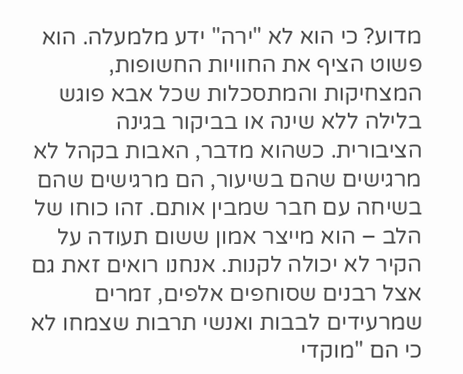מדוע? כי הוא לא "ירה" ידע מלמעלה. הוא פשוט הציף את החוויות החשופות, המצחיקות והמתסכלות שכל אבא פוגש בלילה ללא שינה או בביקור בגינה הציבורית. כשהוא מדבר, האבות בקהל לא מרגישים שהם בשיעור, הם מרגישים שהם בשיחה עם חבר שמבין אותם. זהו כוחו של הלב – הוא מייצר אמון ששום תעודה על הקיר לא יכולה לקנות. אנחנו רואים זאת גם אצל רבנים שסוחפים אלפים, זמרים שמרעידים לבבות ואנשי תרבות שצמחו לא כי הם "מוקדי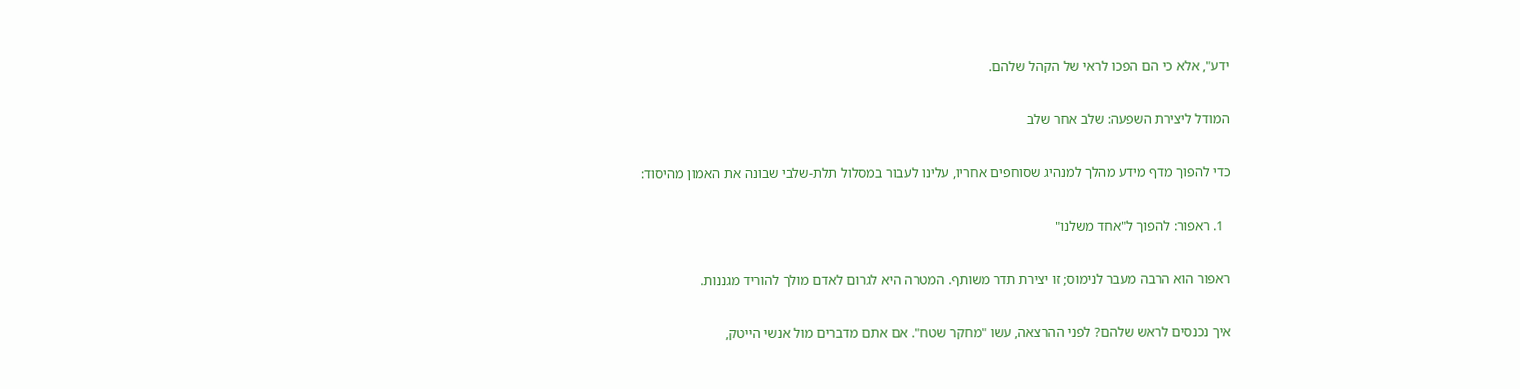ידע", אלא כי הם הפכו לראי של הקהל שלהם.

המודל ליצירת השפעה: שלב אחר שלב

כדי להפוך מדף מידע מהלך למנהיג שסוחפים אחריו, עלינו לעבור במסלול תלת-שלבי שבונה את האמון מהיסוד:

  1. ראפור: להפוך ל"אחד משלנו"

ראפור הוא הרבה מעבר לנימוס; זו יצירת תדר משותף. המטרה היא לגרום לאדם מולך להוריד מגננות.

איך נכנסים לראש שלהם? לפני ההרצאה, עשו "מחקר שטח". אם אתם מדברים מול אנשי הייטק,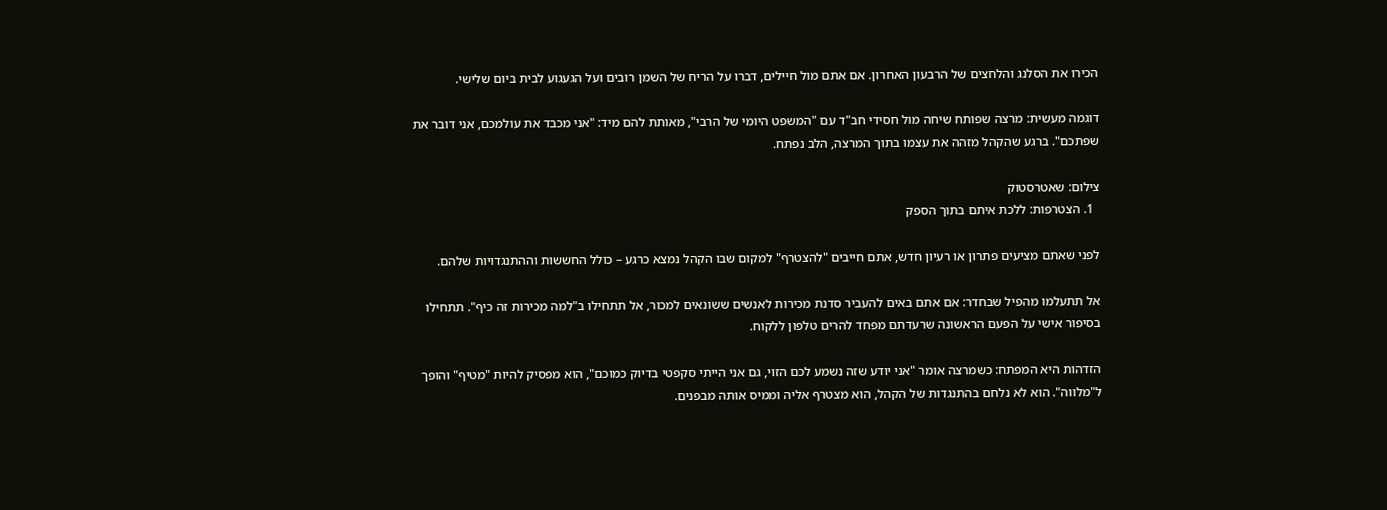הכירו את הסלנג והלחצים של הרבעון האחרון. אם אתם מול חיילים, דברו על הריח של השמן רובים ועל הגעגוע לבית ביום שלישי.

דוגמה מעשית: מרצה שפותח שיחה מול חסידי חב"ד עם "המשפט היומי של הרבי", מאותת להם מיד: "אני מכבד את עולמכם, אני דובר את שפתכם". ברגע שהקהל מזהה את עצמו בתוך המרצה, הלב נפתח.

צילום: שאטרסטוק
  1. הצטרפות: ללכת איתם בתוך הספק

לפני שאתם מציעים פתרון או רעיון חדש, אתם חייבים "להצטרף" למקום שבו הקהל נמצא כרגע – כולל החששות וההתנגדויות שלהם.

אל תתעלמו מהפיל שבחדר: אם אתם באים להעביר סדנת מכירות לאנשים ששונאים למכור, אל תתחילו ב"למה מכירות זה כיף". תתחילו בסיפור אישי על הפעם הראשונה שרעדתם מפחד להרים טלפון ללקוח.

הזדהות היא המפתח: כשמרצה אומר "אני יודע שזה נשמע לכם הזוי, גם אני הייתי סקפטי בדיוק כמוכם", הוא מפסיק להיות "מטיף" והופך ל"מלווה". הוא לא נלחם בהתנגדות של הקהל, הוא מצטרף אליה וממיס אותה מבפנים.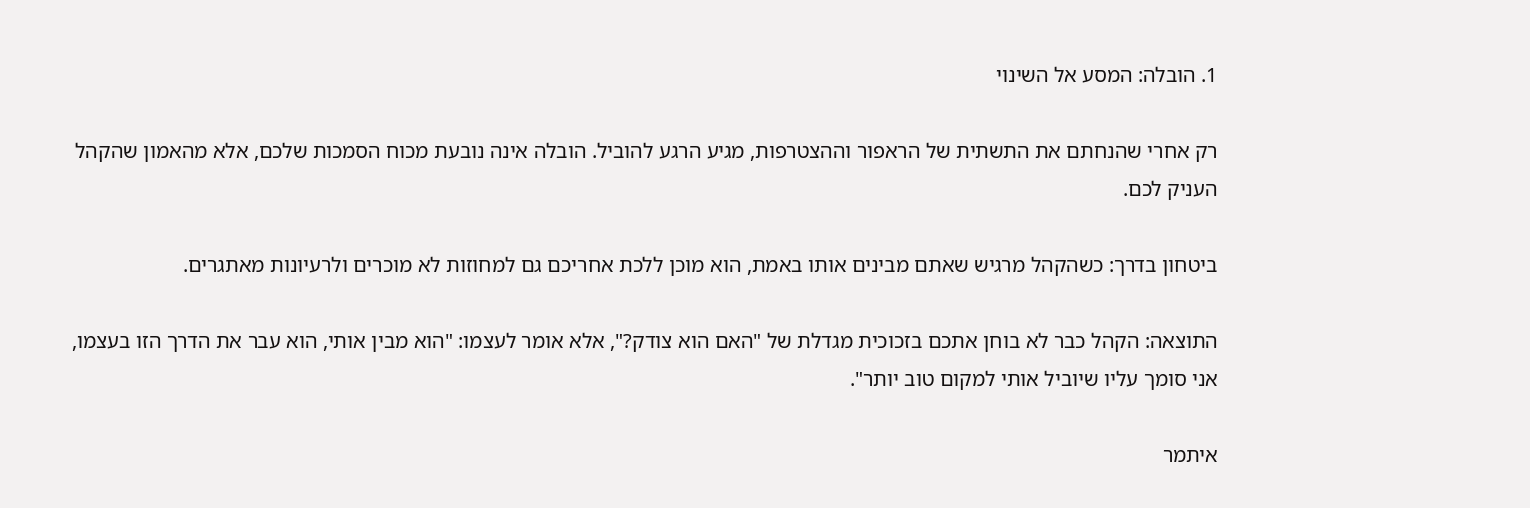1. הובלה: המסע אל השינוי

רק אחרי שהנחתם את התשתית של הראפור וההצטרפות, מגיע הרגע להוביל. הובלה אינה נובעת מכוח הסמכות שלכם, אלא מהאמון שהקהל העניק לכם.

ביטחון בדרך: כשהקהל מרגיש שאתם מבינים אותו באמת, הוא מוכן ללכת אחריכם גם למחוזות לא מוכרים ולרעיונות מאתגרים.

התוצאה: הקהל כבר לא בוחן אתכם בזכוכית מגדלת של "האם הוא צודק?", אלא אומר לעצמו: "הוא מבין אותי, הוא עבר את הדרך הזו בעצמו, אני סומך עליו שיוביל אותי למקום טוב יותר".

איתמר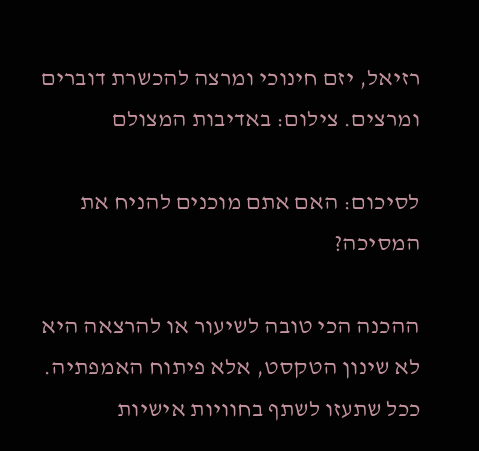רזיאל, יזם חינוכי ומרצה להכשרת דוברים ומרצים. צילום: באדיבות המצולם

לסיכום: האם אתם מוכנים להניח את המסיכה?

ההכנה הכי טובה לשיעור או להרצאה היא לא שינון הטקסט, אלא פיתוח האמפתיה. ככל שתעזו לשתף בחוויות אישיות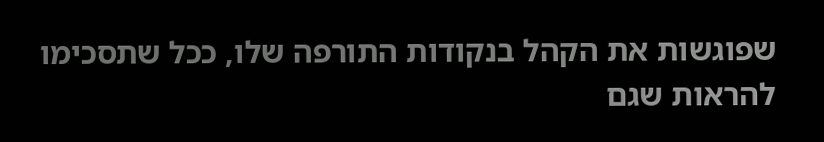שפוגשות את הקהל בנקודות התורפה שלו, ככל שתסכימו להראות שגם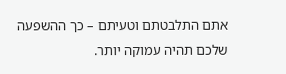אתם התלבטתם וטעיתם – כך ההשפעה שלכם תהיה עמוקה יותר.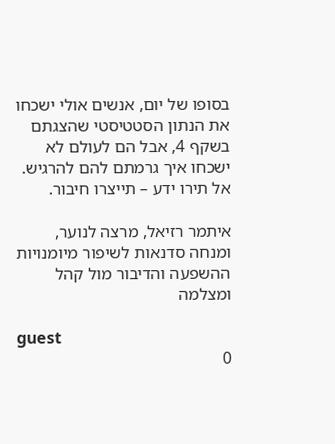בסופו של יום, אנשים אולי ישכחו את הנתון הסטטיסטי שהצגתם בשקף 4, אבל הם לעולם לא ישכחו איך גרמתם להם להרגיש. אל תירו ידע – תייצרו חיבור.

איתמר רזיאל, מרצה לנוער, ומנחה סדנאות לשיפור מיומנויות ההשפעה והדיבור מול קהל ומצלמה

guest
0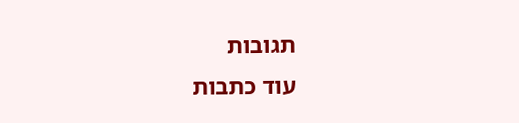תגובות
עוד כתבות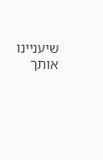שיעניינו אותך